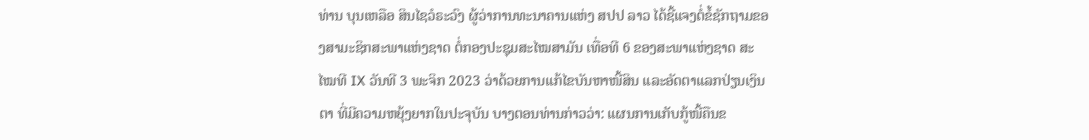ທ່ານ ບຸນເຫລືອ ສິນໄຊວໍຣະວົງ ຜູ້ວ່າການທະນາຄານແຫ່ງ ສປປ ລາວ ໄດ້ຊີ້ແຈງຕໍ່ຂໍ້ຊັກຖາມຂອງສາມະຊິກສະພາແຫ່ງຊາດ ຕໍ່ກອງປະຊຸມສະໄໝສາມັນ ເທື່ອທີ 6 ຂອງສະພາແຫ່ງຊາດ ສະໄໝທີ IX ວັນທີ 3 ພະຈິກ 2023 ວ່າດ້ວຍການແກ້ໄຂບັນຫາໜີ້ສິນ ແລະອັດຕາແລກປ່ຽນເງິນຕາ ທີ່ມີຄວາມຫຍຸ້ງຍາກໃນປະຈຸບັນ ບາງຕອນທ່ານກ່າວວ່າ: ແຜນການເກັບກູ້ໜີ້ຄືນຂ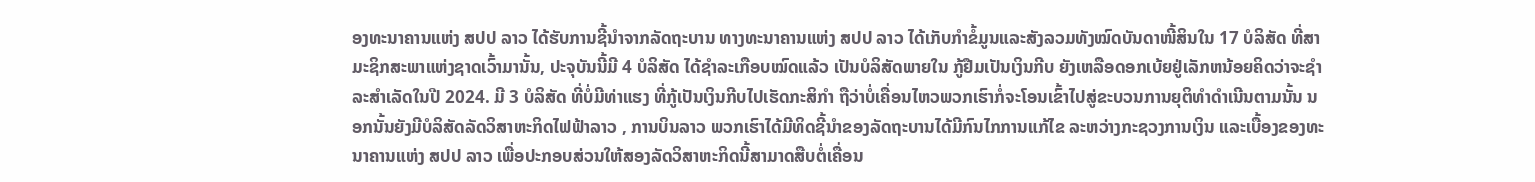ອງທະນາຄານແຫ່ງ ສປປ ລາວ ໄດ້ຮັບການຊີ້ນຳຈາກລັດຖະບານ ທາງທະນາຄານແຫ່ງ ສປປ ລາວ ໄດ້ເກັບກໍາຂໍ້ມູນແລະສັງລວມທັງໝົດບັນດາໜີ້ສິນໃນ 17 ບໍລິສັດ ທີ່ສາມະຊິກສະພາແຫ່ງຊາດເວົ້າມານັ້ນ, ປະຈຸບັນນີ້ມີ 4 ບໍລິສັດ ໄດ້ຊຳລະເກືອບໝົດແລ້ວ ເປັນບໍລິສັດພາຍໃນ ກູ້ຢືມເປັນເງິນກີບ ຍັງເຫລືອດອກເບ້ຍຢູ່ເລັກຫນ້ອຍຄິດວ່າຈະຊຳລະສຳເລັດໃນປີ 2024. ມີ 3 ບໍລິສັດ ທີ່ບໍ່ມີທ່າແຮງ ທີ່ກູ້ເປັນເງິນກີບໄປເຮັດກະສິກຳ ຖືວ່າບໍ່ເຄື່ອນໄຫວພວກເຮົາກໍ່ຈະໂອນເຂົ້າໄປສູ່ຂະບວນການຍຸຕິທຳດຳເນີນຕາມນັ້ນ ນອກນັ້ນຍັງມີບໍລິສັດລັດວິສາຫະກິດໄຟຟ້າລາວ , ການບິນລາວ ພວກເຮົາໄດ້ມີທິດຊີ້ນໍາຂອງລັດຖະບານໄດ້ມີກົນໄກການແກ້ໄຂ ລະຫວ່າງກະຊວງການເງິນ ແລະເບື້ອງຂອງທະນາຄານແຫ່ງ ສປປ ລາວ ເພື່ອປະກອບສ່ວນໃຫ້ສອງລັດວິສາຫະກິດນີ້ສາມາດສືບຕໍ່ເຄື່ອນ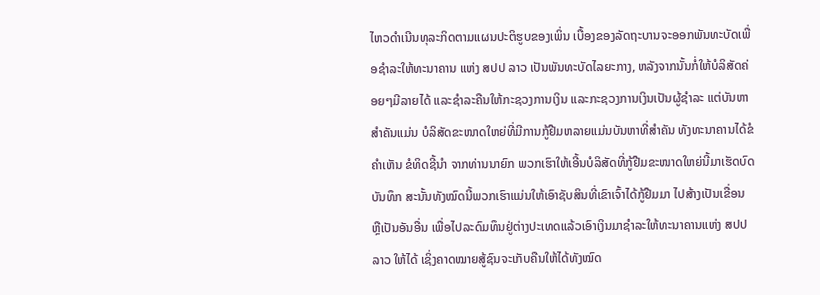ໄຫວດຳເນີນທຸລະກິດຕາມແຜນປະຕິຮູບຂອງເພິ່ນ ເບື້ອງຂອງລັດຖະບານຈະອອກພັນທະບັດເພື່ອຊຳລະໃຫ້ທະນາຄານ ແຫ່ງ ສປປ ລາວ ເປັນພັນທະບັດໄລຍະກາງ, ຫລັງຈາກນັ້ນກໍ່ໃຫ້ບໍລິສັດຄ່ອຍໆມີລາຍໄດ້ ແລະຊຳລະຄືນໃຫ້ກະຊວງການເງິນ ແລະກະຊວງການເງິນເປັນຜູ້ຊຳລະ ແຕ່ບັນຫາສຳຄັນແມ່ນ ບໍລິສັດຂະໜາດໃຫຍ່ທີ່ມີການກູ້ຢືມຫລາຍແມ່ນບັນຫາທີ່ສຳຄັນ ທັງທະນາຄານໄດ້ຂໍຄຳເຫັນ ຂໍທິດຊີ້ນຳ ຈາກທ່ານນາຍົກ ພວກເຮົາໃຫ້ເອີ້ນບໍລິສັດທີ່ກູ້ຢືມຂະໜາດໃຫຍ່ນີ້ມາເຮັດບົດບັນທຶກ ສະນັ້ນທັງໝົດນີ້ພວກເຮົາແມ່ນໃຫ້ເອົາຊັບສິນທີ່ເຂົາເຈົ້າໄດ້ກູ້ຢືມມາ ໄປສ້າງເປັນເຂື່ອນ ຫຼືເປັນອັນອື່ນ ເພື່ອໄປລະດົມທຶນຢູ່ຕ່າງປະເທດແລ້ວເອົາເງິນມາຊໍາລະໃຫ້ທະນາຄານແຫ່ງ ສປປ ລາວ ໃຫ້ໄດ້ ເຊິ່ງຄາດໝາຍສູ້ຊົນຈະເກັບຄືນໃຫ້ໄດ້ທັງໝົດ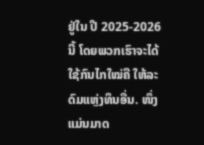ຢູ່ໃນ ປີ 2025-2026 ນີ້ ໂດຍພວກເຮົາຈະໄດ້ໃຊ້ກົນໄກໃໝ່ຄື ໃຫ້ລະດົມແຫຼ່ງທຶນອື່ນ. ໜຶ່ງແມ່ນມາດ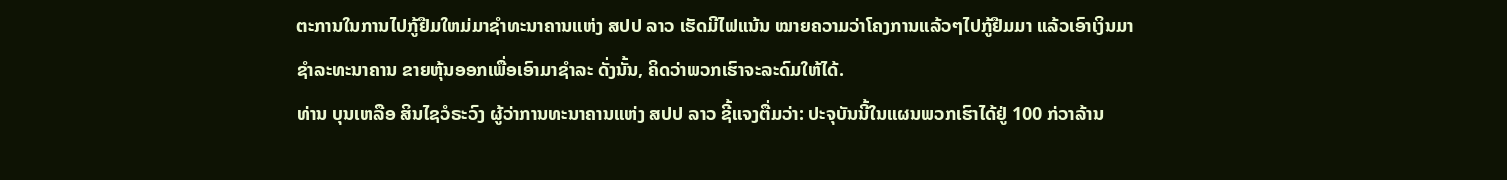ຕະການໃນການໄປກູ້ຢືມໃຫມ່ມາຊຳທະນາຄານແຫ່ງ ສປປ ລາວ ເຮັດມີໄຟແນ້ນ ໝາຍຄວາມວ່າໂຄງການແລ້ວໆໄປກູ້ຢືມມາ ແລ້ວເອົາເງິນມາຊຳລະທະນາຄານ ຂາຍຫຸ້ນອອກເພື່ອເອົາມາຊຳລະ ດັ່ງນັ້ນ, ຄິດວ່າພວກເຮົາຈະລະດົມໃຫ້ໄດ້.
ທ່ານ ບຸນເຫລືອ ສິນໄຊວໍຣະວົງ ຜູ້ວ່າການທະນາຄານແຫ່ງ ສປປ ລາວ ຊີ້ແຈງຕື່ມວ່າ: ປະຈຸບັນນີ້ໃນແຜນພວກເຮົາໄດ້ຢູ່ 100 ກ່ວາລ້ານ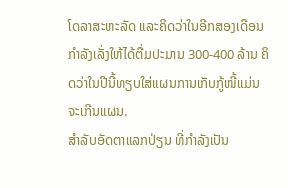ໂດລາສະຫະລັດ ແລະຄິດວ່າໃນອີກສອງເດືອນກຳລັງເລັ່ງໃຫ້ໄດ້ຕື່ມປະມານ 300-400 ລ້ານ ຄິດວ່າໃນປີນີ້ທຽບໃສ່ແຜນການເກັບກູ້ໜີ້ແມ່ນຈະເກີນແຜນ.
ສໍາລັບອັດຕາແລກປ່ຽນ ທີ່ກໍາລັງເປັນ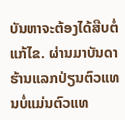ບັນຫາຈະຕ້ອງໄດ້ສືບຕໍ່ແກ້ໄຂ. ຜ່ານມາບັນດາຮ້ານແລກປ່ຽນຕົວແທນບໍ່ແມ່ນຕົວແທ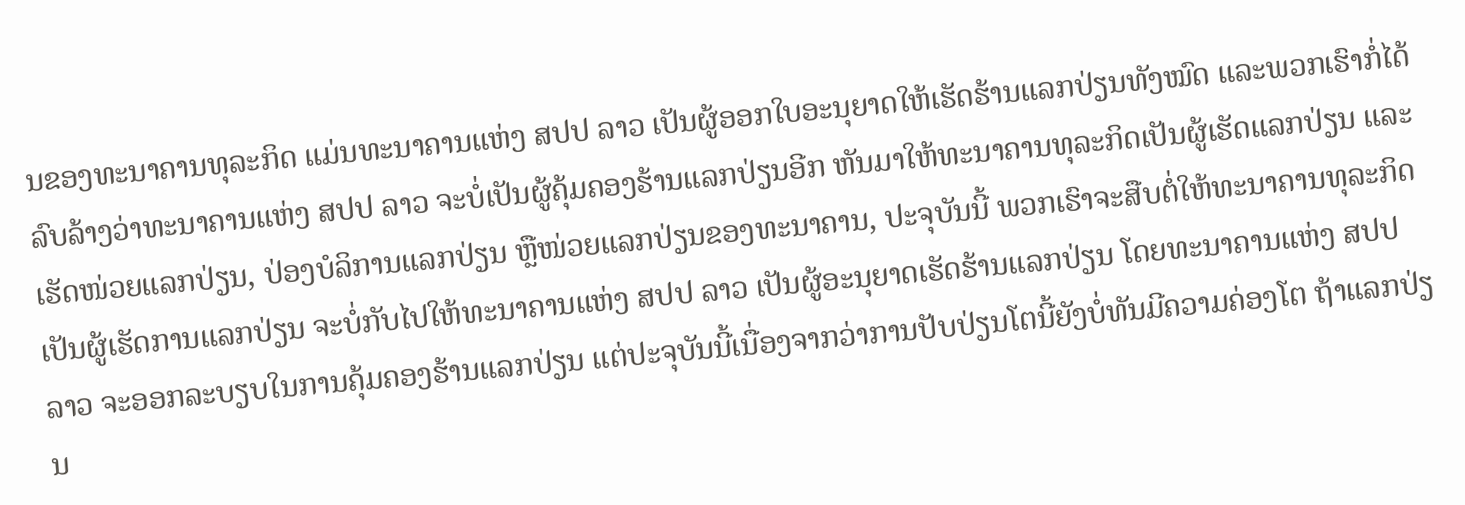ນຂອງທະນາຄານທຸລະກິດ ແມ່ນທະນາຄານແຫ່ງ ສປປ ລາວ ເປັນຜູ້ອອກໃບອະນຸຍາດໃຫ້ເຮັດຮ້ານແລກປ່ຽນທັງໝົດ ແລະພວກເຮົາກໍ່ໄດ້ລົບລ້າງວ່າທະນາຄານແຫ່ງ ສປປ ລາວ ຈະບໍ່ເປັນຜູ້ຄຸ້ມຄອງຮ້ານແລກປ່ຽນອີກ ຫັນມາໃຫ້ທະນາຄານທຸລະກິດເປັນຜູ້ເຮັດແລກປ່ຽນ ແລະເຮັດໜ່ວຍແລກປ່ຽນ, ປ່ອງບໍລິການແລກປ່ຽນ ຫຼືໜ່ວຍແລກປ່ຽນຂອງທະນາຄານ, ປະຈຸບັນນີ້ ພວກເຮົາຈະສືບຕໍ່ໃຫ້ທະນາຄານທຸລະກິດເປັນຜູ້ເຮັດການແລກປ່ຽນ ຈະບໍ່ກັບໄປໃຫ້ທະນາຄານແຫ່ງ ສປປ ລາວ ເປັນຜູ້ອະນຸຍາດເຮັດຮ້ານແລກປ່ຽນ ໂດຍທະນາຄານແຫ່ງ ສປປ ລາວ ຈະອອກລະບຽບໃນການຄຸ້ມຄອງຮ້ານແລກປ່ຽນ ແຕ່ປະຈຸບັນນີ້ເນື່ອງຈາກວ່າການປັບປ່ຽນໂຕນີ້ຍັງບໍ່ທັນມີຄວາມຄ່ອງໂຕ ຖ້າແລກປ່ຽນ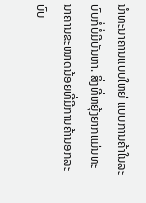ນຳທະນາຄານແບບໃຫຍ່ ແບບການຄ້າໃນລະບົບກໍ່ບໍ່ມີບັນຫາ. ສິ່ງທີ່ຫຍຸ້ງຍາກແມ່ນທະນາຄານຂະໜາດນ້ອຍທີ່ມີການຄ້ານອກລະບົບ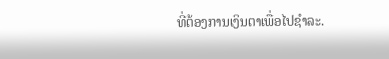ທີ່ຕ້ອງການເງິນຕາເພື່ອໄປຊຳລະ.